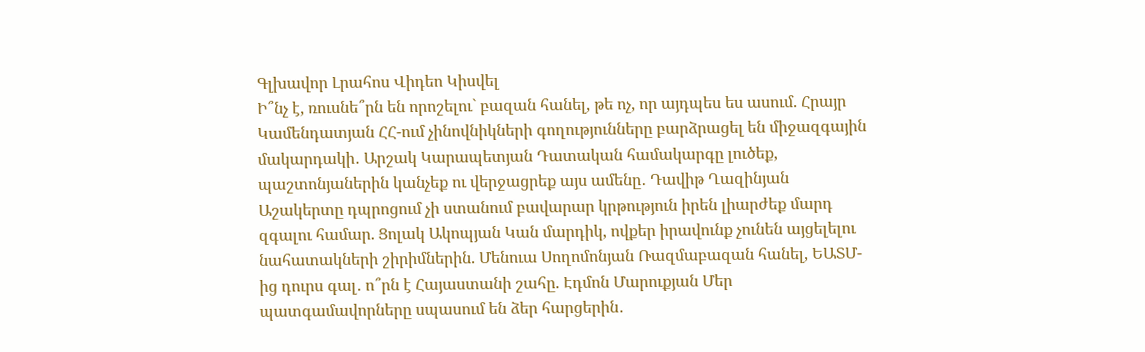Գլխավոր Լրահոս Վիդեո Կիսվել
Ի՞նչ է, ռուսնե՞րն են որոշելու` բազան հանել, թե ոչ, որ այդպես ես ասում. Հրայր Կամենդատյան ՀՀ-ում չինովնիկների գողությունները բարձրացել են միջազգային մակարդակի․ Արշակ Կարապետյան Դատական համակարգը լուծեք, պաշտոնյաներին կանչեք ու վերջացրեք այս ամենը․ Դավիթ Ղազինյան Աշակերտը դպրոցում չի ստանում բավարար կրթություն իրեն լիարժեք մարդ զգալու համար. Ցոլակ Ակոպյան Կան մարդիկ, ովքեր իրավունք չունեն այցելելու նահատակների շիրիմներին. Մենուա Սողոմոնյան Ռազմաբազան հանել, ԵԱՏՄ-ից դուրս գալ․ ո՞րն է Հայաստանի շահը. Էդմոն Մարուքյան Մեր պատգամավորները սպասում են ձեր հարցերին․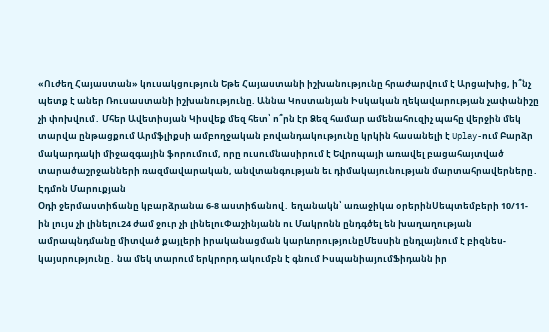«Ուժեղ Հայաստան» կուսակցություն Եթե Հայաստանի իշխանությունը հրաժարվում է Արցախից, ի՞նչ պետք է աներ Ռուսաստանի իշխանությունը. Աննա Կոստանյան Իսկական ղեկավարության չափանիշը չի փոխվում․ Մհեր Ավետիսյան Կիսվեք մեզ հետ՝ ո՞րն էր Ձեզ համար ամենահուզիչ պահը վերջին մեկ տարվա ընթացքում Արմֆլիքսի ամբողջական բովանդակությունը կրկին հասանելի է Uplay-ում Բարձր մակարդակի միջազգային ֆորումում, որը ուսումնասիրում է Եվրոպայի առավել բացահայտված տարածաշրջանների ռազմավարական, անվտանգության եւ դիմակայունության մարտահրավերները․ Էդմոն Մարուքյան
Օդի ջերմաստիճանը կբարձրանա 6-8 աստիճանով․ եղանակն՝ առաջիկա օրերինՍեպտեմբերի 10/11-ին լույս չի լինելու24 ժամ ջուր չի լինելուՓաշինյանն ու Մակրոնն ընդգծել են խաղաղության ամրապնդմանը միտված քայլերի իրականացման կարևորությունըՄեսսին ընդլայնում է բիզնես-կայսրությունը․ նա մեկ տարում երկրորդ ակումբն է գնում ԻսպանիայումՖիդանն իր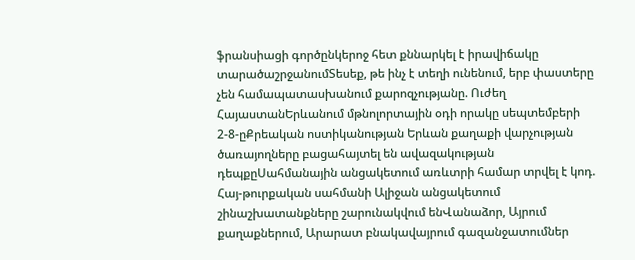ֆրանսիացի գործընկերոջ հետ քննարկել է իրավիճակը տարածաշրջանումՏեսեք, թե ինչ է տեղի ունենում, երբ փաստերը չեն համապատասխանում քարոզչությանը. Ուժեղ ՀայաստանԵրևանում մթնոլորտային օդի որակը սեպտեմբերի 2-8-ըՔրեական ոստիկանության Երևան քաղաքի վարչության ծառայողները բացահայտել են ավազակության դեպքըՍահմանային անցակետում առևտրի համար տրվել է կոդ. Հայ-թուրքական սահմանի Ալիջան անցակետում շինաշխատանքները շարունակվում ենՎանաձոր, Այրում քաղաքներում, Արարատ բնակավայրում գազանջատումներ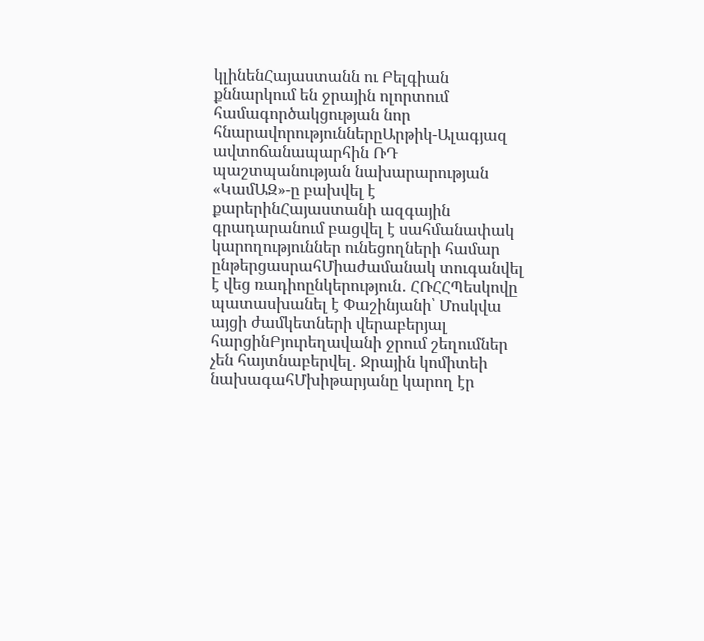կլինենՀայաստանն ու Բելգիան քննարկում են ջրային ոլորտում համագործակցության նոր հնարավորություններըԱրթիկ-Ալագյազ ավտոճանապարհին ՌԴ պաշտպանության նախարարության «ԿամԱԶ»-ը բախվել է քարերինՀայաստանի ազգային գրադարանում բացվել է սահմանափակ կարողություններ ունեցողների համար ընթերցասրահՄիաժամանակ տուգանվել է վեց ռադիոընկերություն․ ՀՌՀՀՊեսկովը պատասխանել է Փաշինյանի՝ Մոսկվա այցի ժամկետների վերաբերյալ հարցինԲյուրեղավանի ջրում շեղումներ չեն հայտնաբերվել․ Ջրային կոմիտեի նախագահՄխիթարյանը կարող էր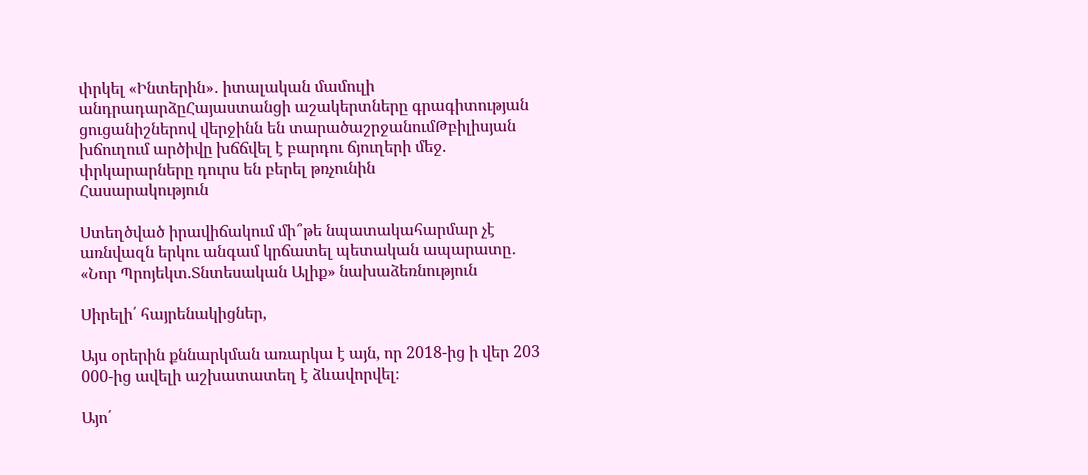փրկել «Ինտերին»․ իտալական մամուլի անդրադարձըՀայաստանցի աշակերտները գրագիտության ցուցանիշներով վերջինն են տարածաշրջանումԹբիլիսյան խճուղում արծիվը խճճվել է բարդու ճյուղերի մեջ. փրկարարները դուրս են բերել թռչունին
Հասարակություն

Ստեղծված իրավիճակում մի՞թե նպատակահարմար չէ առնվազն երկու անգամ կրճատել պետական ապարատը․ «Նոր Պրոյեկտ.Տնտեսական Ալիք» նախաձեռնություն

Սիրելի՛ հայրենակիցներ,

Այս օրերին քննարկման առարկա է այն, որ 2018-ից ի վեր 203 000-ից ավելի աշխատատեղ է ձևավորվել։

Այո՛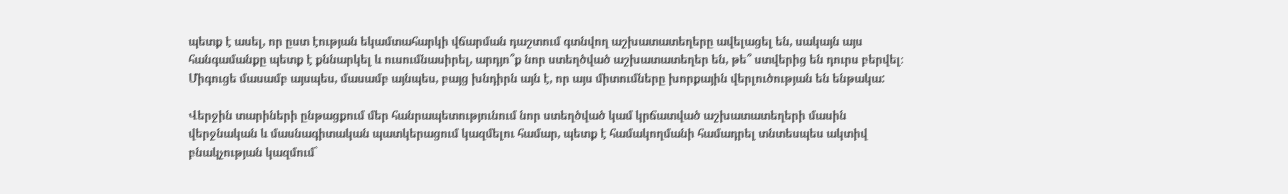պետք է ասել, որ ըստ էության եկամտահարկի վճարման դաշտում գտնվող աշխատատեղերը ավելացել են, սակայն այս հանգամանքը պետք է քննարկել և ուսումնասիրել, արդյո՞ք նոր ստեղծված աշխատատեղեր են, թե՞ ստվերից են դուրս բերվել։ Միգուցե մասամբ այսպես, մասամբ այնպես, բայց խնդիրն այն է, որ այս միտումները խորքային վերլուծության են ենթակա:

Վերջին տարիների ընթացքում մեր հանրապետությունում նոր ստեղծված կամ կրճատված աշխատատեղերի մասին վերջնական և մասնագիտական պատկերացում կազմելու համար, պետք է համակողմանի համադրել տնտեսպես ակտիվ բնակչության կազմում`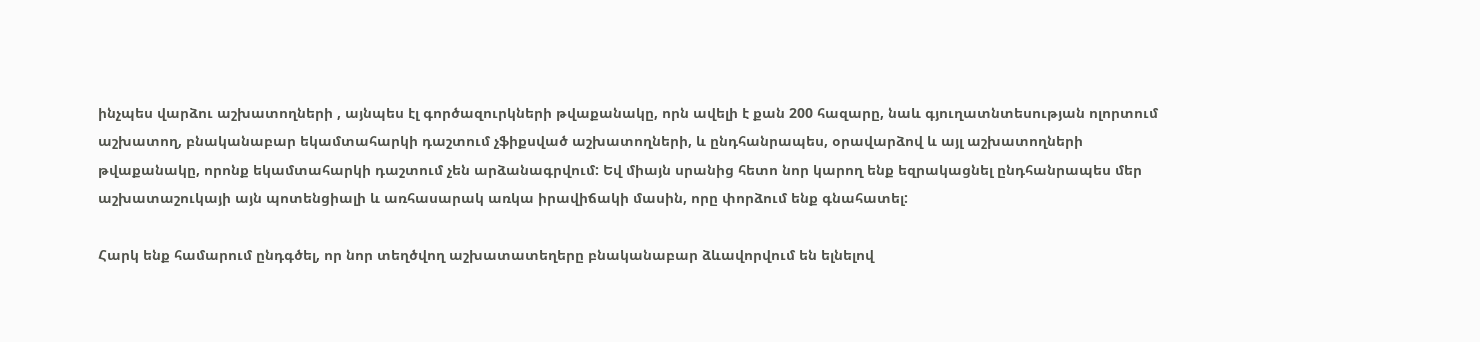ինչպես վարձու աշխատողների , այնպես էլ գործազուրկների թվաքանակը, որն ավելի է քան 200 հազարը, նաև գյուղատնտեսության ոլորտում աշխատող, բնականաբար եկամտահարկի դաշտում չֆիքսված աշխատողների, և ընդհանրապես, օրավարձով և այլ աշխատողների թվաքանակը, որոնք եկամտահարկի դաշտում չեն արձանագրվում: Եվ միայն սրանից հետո նոր կարող ենք եզրակացնել ընդհանրապես մեր աշխատաշուկայի այն պոտենցիալի և առհասարակ առկա իրավիճակի մասին, որը փորձում ենք գնահատել:

Հարկ ենք համարում ընդգծել, որ նոր տեղծվող աշխատատեղերը բնականաբար ձևավորվում են ելնելով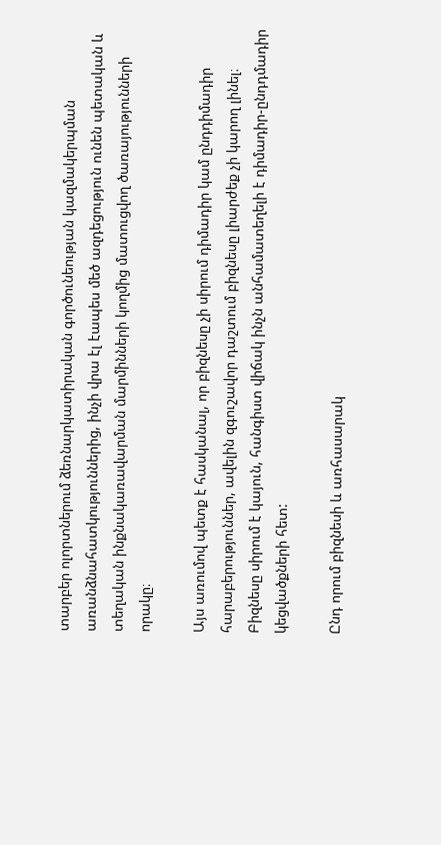տարբեր ոլորտներում ձեռնարկատիրական գործունեության կազմակերպման առանձնահատկություններից, ինչի վրա էլ էապես մեծ ազդեցություն ունեն պետական և տեղական ինքնակառավարման մարմինների կողմից մատուցվող ծառայությունների որակը։

Այս առումով պետք է հասկանալ, որ բիզնեսը չի սիրում դիմադիր կամ ընդդիմադիր հարաբերություններ, ավելին զգուշավոր դաշտում բիզնեսը լիարժեք չի կարող լինել։ Բիզնեսը սիրում է կայուն, հանգիստ վիճակ ինչն անհամատեղելի է դիմադիր-ընդդմադիր կեցվածքների հետ:

Ընդ որում բիզնեսի և առհասարակ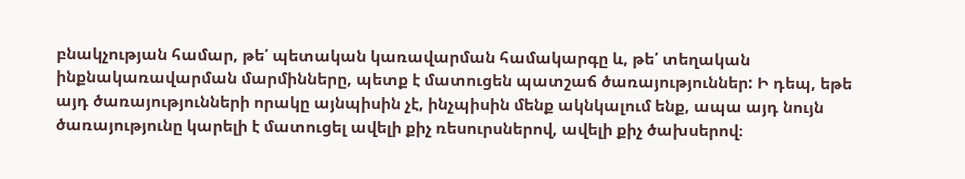բնակչության համար, թե՛ պետական կառավարման համակարգը և, թե՛ տեղական ինքնակառավարման մարմինները, պետք է մատուցեն պատշաճ ծառայություններ: Ի դեպ, եթե այդ ծառայությունների որակը այնպիսին չէ, ինչպիսին մենք ակնկալում ենք, ապա այդ նույն ծառայությունը կարելի է մատուցել ավելի քիչ ռեսուրսներով, ավելի քիչ ծախսերով։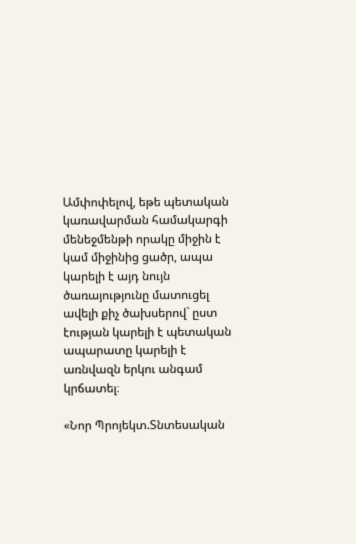Ամփոփելով, եթե պետական կառավարման համակարգի մենեջմենթի որակը միջին է կամ միջինից ցածր, ապա կարելի է այդ նույն ծառայությունը մատուցել ավելի քիչ ծախսերով` ըստ էության կարելի է պետական ապարատը կարելի է առնվազն երկու անգամ կրճատել։

«Նոր Պրոյեկտ.Տնտեսական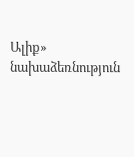Ալիք» նախաձեռնություն